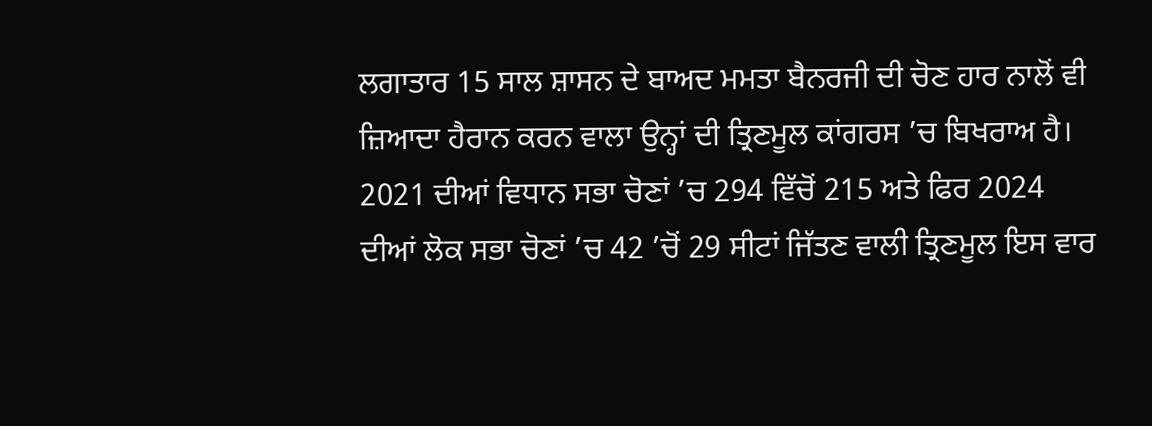ਲਗਾਤਾਰ 15 ਸਾਲ ਸ਼ਾਸਨ ਦੇ ਬਾਅਦ ਮਮਤਾ ਬੈਨਰਜੀ ਦੀ ਚੋਣ ਹਾਰ ਨਾਲੋਂ ਵੀ ਜ਼ਿਆਦਾ ਹੈਰਾਨ ਕਰਨ ਵਾਲਾ ਉਨ੍ਹਾਂ ਦੀ ਤ੍ਰਿਣਮੂਲ ਕਾਂਗਰਸ ’ਚ ਬਿਖਰਾਅ ਹੈ। 2021 ਦੀਆਂ ਵਿਧਾਨ ਸਭਾ ਚੋਣਾਂ ’ਚ 294 ਵਿੱਚੋਂ 215 ਅਤੇ ਫਿਰ 2024 ਦੀਆਂ ਲੋਕ ਸਭਾ ਚੋਣਾਂ ’ਚ 42 ’ਚੋਂ 29 ਸੀਟਾਂ ਜਿੱਤਣ ਵਾਲੀ ਤ੍ਰਿਣਮੂਲ ਇਸ ਵਾਰ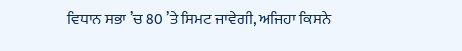ਵਿਧਾਨ ਸਭਾ ’ਚ 80 ’ਤੇ ਸਿਮਟ ਜਾਵੇਗੀ, ਅਜਿਹਾ ਕਿਸਨੇ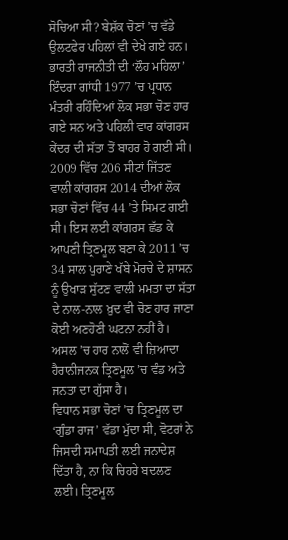ਸੋਚਿਆ ਸੀ? ਬੇਸ਼ੱਕ ਚੋਣਾਂ ’ਚ ਵੱਡੇ ਉਲਟਫੇਰ ਪਹਿਲਾਂ ਵੀ ਦੇਖੇ ਗਏ ਹਨ। ਭਾਰਤੀ ਰਾਜਨੀਤੀ ਦੀ ‘ਲੌਹ ਮਹਿਲਾ’ ਇੰਦਰਾ ਗਾਂਧੀ 1977 ’ਚ ਪ੍ਰਧਾਨ ਮੰਤਰੀ ਰਹਿੰਦਿਆਂ ਲੋਕ ਸਭਾ ਚੋਣ ਹਾਰ ਗਏ ਸਨ ਅਤੇ ਪਹਿਲੀ ਵਾਰ ਕਾਂਗਰਸ ਕੇਂਦਰ ਦੀ ਸੱਤਾ ਤੋਂ ਬਾਹਰ ਹੋ ਗਈ ਸੀ। 2009 ਵਿੱਚ 206 ਸੀਟਾਂ ਜਿੱਤਣ ਵਾਲੀ ਕਾਂਗਰਸ 2014 ਦੀਆਂ ਲੋਕ ਸਭਾ ਚੋਣਾਂ ਵਿੱਚ 44 ’ਤੇ ਸਿਮਟ ਗਈ ਸੀ। ਇਸ ਲਈ ਕਾਂਗਰਸ ਛੱਡ ਕੇ ਆਪਣੀ ਤ੍ਰਿਣਮੂਲ ਬਣਾ ਕੇ 2011 ’ਚ 34 ਸਾਲ ਪੁਰਾਣੇ ਖੱਬੇ ਮੋਰਚੇ ਦੇ ਸ਼ਾਸਨ ਨੂੰ ਉਖਾੜ ਸੁੱਟਣ ਵਾਲੀ ਮਮਤਾ ਦਾ ਸੱਤਾ ਦੇ ਨਾਲ-ਨਾਲ ਖ਼ੁਦ ਵੀ ਚੋਣ ਹਾਰ ਜਾਣਾ ਕੋਈ ਅਣਹੋਣੀ ਘਟਨਾ ਨਹੀਂ ਹੈ। ਅਸਲ ’ਚ ਹਾਰ ਨਾਲੋਂ ਵੀ ਜ਼ਿਆਦਾ ਹੈਰਾਨੀਜਨਕ ਤ੍ਰਿਣਮੂਲ ’ਚ ਵੰਡ ਅਤੇ ਜਨਤਾ ਦਾ ਗੁੱਸਾ ਹੈ।
ਵਿਧਾਨ ਸਭਾ ਚੋਣਾਂ ’ਚ ਤ੍ਰਿਣਮੂਲ ਦਾ ‘ਗੁੰਡਾ ਰਾਜ’ ਵੱਡਾ ਮੁੱਦਾ ਸੀ, ਵੋਟਰਾਂ ਨੇ ਜਿਸਦੀ ਸਮਾਪਤੀ ਲਈ ਜਨਾਦੇਸ਼ ਦਿੱਤਾ ਹੈ, ਨਾ ਕਿ ਚਿਹਰੇ ਬਦਲਣ ਲਈ। ਤ੍ਰਿਣਮੂਲ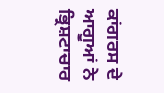ਕਾਂਗਰਸ ਦੇ ਆਗੂਆਂ ਨੇ ਭ੍ਰਿਸ਼ਟਾਚਾਰ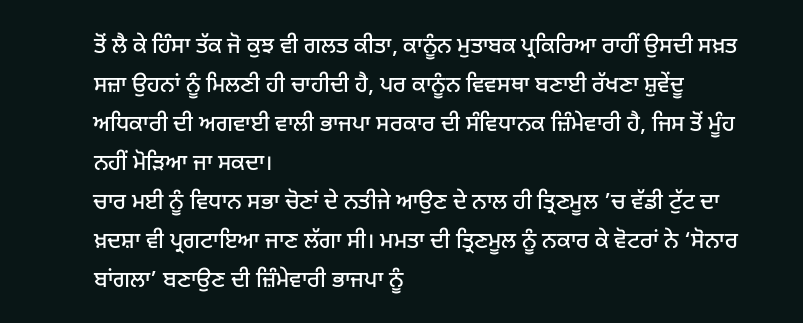ਤੋਂ ਲੈ ਕੇ ਹਿੰਸਾ ਤੱਕ ਜੋ ਕੁਝ ਵੀ ਗਲਤ ਕੀਤਾ, ਕਾਨੂੰਨ ਮੁਤਾਬਕ ਪ੍ਰਕਿਰਿਆ ਰਾਹੀਂ ਉਸਦੀ ਸਖ਼ਤ ਸਜ਼ਾ ਉਹਨਾਂ ਨੂੰ ਮਿਲਣੀ ਹੀ ਚਾਹੀਦੀ ਹੈ, ਪਰ ਕਾਨੂੰਨ ਵਿਵਸਥਾ ਬਣਾਈ ਰੱਖਣਾ ਸ਼ੁਵੇਂਦੂ ਅਧਿਕਾਰੀ ਦੀ ਅਗਵਾਈ ਵਾਲੀ ਭਾਜਪਾ ਸਰਕਾਰ ਦੀ ਸੰਵਿਧਾਨਕ ਜ਼ਿੰਮੇਵਾਰੀ ਹੈ, ਜਿਸ ਤੋਂ ਮੂੰਹ ਨਹੀਂ ਮੋੜਿਆ ਜਾ ਸਕਦਾ।
ਚਾਰ ਮਈ ਨੂੰ ਵਿਧਾਨ ਸਭਾ ਚੋਣਾਂ ਦੇ ਨਤੀਜੇ ਆਉਣ ਦੇ ਨਾਲ ਹੀ ਤ੍ਰਿਣਮੂਲ ’ਚ ਵੱਡੀ ਟੁੱਟ ਦਾ ਖ਼ਦਸ਼ਾ ਵੀ ਪ੍ਰਗਟਾਇਆ ਜਾਣ ਲੱਗਾ ਸੀ। ਮਮਤਾ ਦੀ ਤ੍ਰਿਣਮੂਲ ਨੂੰ ਨਕਾਰ ਕੇ ਵੋਟਰਾਂ ਨੇ ‘ਸੋਨਾਰ ਬਾਂਗਲਾ’ ਬਣਾਉਣ ਦੀ ਜ਼ਿੰਮੇਵਾਰੀ ਭਾਜਪਾ ਨੂੰ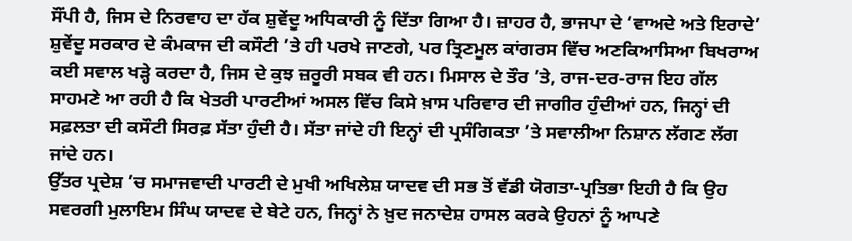ਸੌਂਪੀ ਹੈ, ਜਿਸ ਦੇ ਨਿਰਵਾਹ ਦਾ ਹੱਕ ਸ਼ੁਵੇਂਦੂ ਅਧਿਕਾਰੀ ਨੂੰ ਦਿੱਤਾ ਗਿਆ ਹੈ। ਜ਼ਾਹਰ ਹੈ, ਭਾਜਪਾ ਦੇ ‘ਵਾਅਦੇ ਅਤੇ ਇਰਾਦੇ’ ਸ਼ੁਵੇਂਦੂ ਸਰਕਾਰ ਦੇ ਕੰਮਕਾਜ ਦੀ ਕਸੌਟੀ ’ਤੇ ਹੀ ਪਰਖੇ ਜਾਣਗੇ, ਪਰ ਤ੍ਰਿਣਮੂਲ ਕਾਂਗਰਸ ਵਿੱਚ ਅਣਕਿਆਸਿਆ ਬਿਖਰਾਅ ਕਈ ਸਵਾਲ ਖੜ੍ਹੇ ਕਰਦਾ ਹੈ, ਜਿਸ ਦੇ ਕੁਝ ਜ਼ਰੂਰੀ ਸਬਕ ਵੀ ਹਨ। ਮਿਸਾਲ ਦੇ ਤੌਰ ’ਤੇ, ਰਾਜ-ਦਰ-ਰਾਜ ਇਹ ਗੱਲ ਸਾਹਮਣੇ ਆ ਰਹੀ ਹੈ ਕਿ ਖੇਤਰੀ ਪਾਰਟੀਆਂ ਅਸਲ ਵਿੱਚ ਕਿਸੇ ਖ਼ਾਸ ਪਰਿਵਾਰ ਦੀ ਜਾਗੀਰ ਹੁੰਦੀਆਂ ਹਨ, ਜਿਨ੍ਹਾਂ ਦੀ ਸਫ਼ਲਤਾ ਦੀ ਕਸੌਟੀ ਸਿਰਫ਼ ਸੱਤਾ ਹੁੰਦੀ ਹੈ। ਸੱਤਾ ਜਾਂਦੇ ਹੀ ਇਨ੍ਹਾਂ ਦੀ ਪ੍ਰਸੰਗਿਕਤਾ ’ਤੇ ਸਵਾਲੀਆ ਨਿਸ਼ਾਨ ਲੱਗਣ ਲੱਗ ਜਾਂਦੇ ਹਨ।
ਉੱਤਰ ਪ੍ਰਦੇਸ਼ ’ਚ ਸਮਾਜਵਾਦੀ ਪਾਰਟੀ ਦੇ ਮੁਖੀ ਅਖਿਲੇਸ਼ ਯਾਦਵ ਦੀ ਸਭ ਤੋਂ ਵੱਡੀ ਯੋਗਤਾ-ਪ੍ਰਤਿਭਾ ਇਹੀ ਹੈ ਕਿ ਉਹ ਸਵਰਗੀ ਮੁਲਾਇਮ ਸਿੰਘ ਯਾਦਵ ਦੇ ਬੇਟੇ ਹਨ, ਜਿਨ੍ਹਾਂ ਨੇ ਖ਼ੁਦ ਜਨਾਦੇਸ਼ ਹਾਸਲ ਕਰਕੇ ਉਹਨਾਂ ਨੂੰ ਆਪਣੇ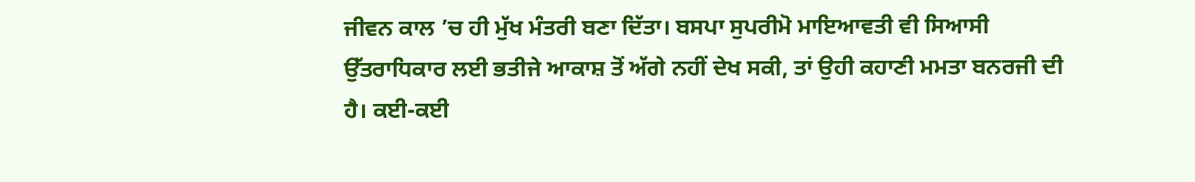ਜੀਵਨ ਕਾਲ ’ਚ ਹੀ ਮੁੱਖ ਮੰਤਰੀ ਬਣਾ ਦਿੱਤਾ। ਬਸਪਾ ਸੁਪਰੀਮੋ ਮਾਇਆਵਤੀ ਵੀ ਸਿਆਸੀ ਉੱਤਰਾਧਿਕਾਰ ਲਈ ਭਤੀਜੇ ਆਕਾਸ਼ ਤੋਂ ਅੱਗੇ ਨਹੀਂ ਦੇਖ ਸਕੀ, ਤਾਂ ਉਹੀ ਕਹਾਣੀ ਮਮਤਾ ਬਨਰਜੀ ਦੀ ਹੈ। ਕਈ-ਕਈ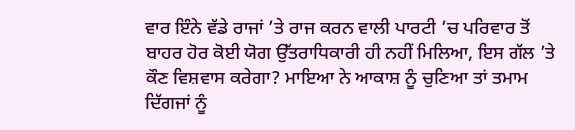ਵਾਰ ਇੰਨੇ ਵੱਡੇ ਰਾਜਾਂ ’ਤੇ ਰਾਜ ਕਰਨ ਵਾਲੀ ਪਾਰਟੀ ’ਚ ਪਰਿਵਾਰ ਤੋਂ ਬਾਹਰ ਹੋਰ ਕੋਈ ਯੋਗ ਉੱਤਰਾਧਿਕਾਰੀ ਹੀ ਨਹੀਂ ਮਿਲਿਆ, ਇਸ ਗੱਲ ’ਤੇ ਕੌਣ ਵਿਸ਼ਵਾਸ ਕਰੇਗਾ? ਮਾਇਆ ਨੇ ਆਕਾਸ਼ ਨੂੰ ਚੁਣਿਆ ਤਾਂ ਤਮਾਮ ਦਿੱਗਜਾਂ ਨੂੰ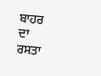ਬਾਹਰ ਦਾ ਰਸਤਾ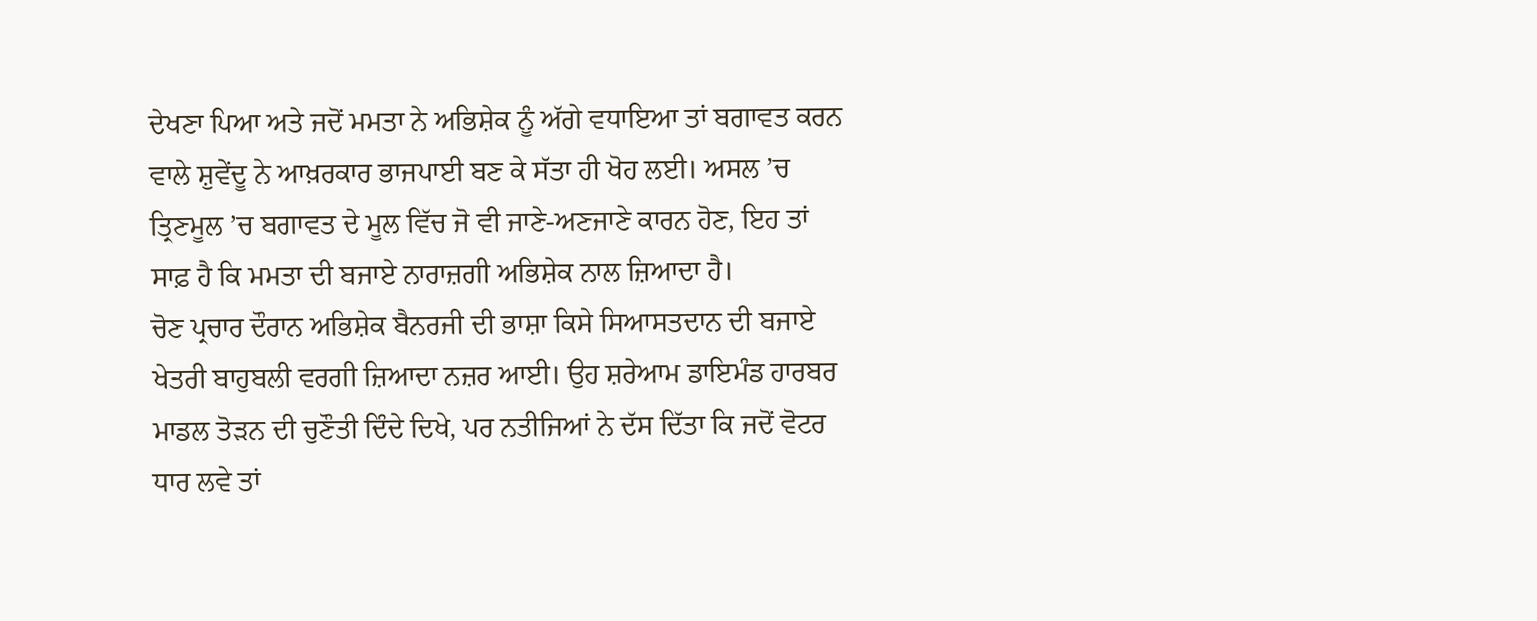ਦੇਖਣਾ ਪਿਆ ਅਤੇ ਜਦੋਂ ਮਮਤਾ ਨੇ ਅਭਿਸ਼ੇਕ ਨੂੰ ਅੱਗੇ ਵਧਾਇਆ ਤਾਂ ਬਗਾਵਤ ਕਰਨ ਵਾਲੇ ਸ਼ੁਵੇਂਦੂ ਨੇ ਆਖ਼ਰਕਾਰ ਭਾਜਪਾਈ ਬਣ ਕੇ ਸੱਤਾ ਹੀ ਖੋਹ ਲਈ। ਅਸਲ ’ਚ ਤ੍ਰਿਣਮੂਲ ’ਚ ਬਗਾਵਤ ਦੇ ਮੂਲ ਵਿੱਚ ਜੋ ਵੀ ਜਾਣੇ-ਅਣਜਾਣੇ ਕਾਰਨ ਹੋਣ, ਇਹ ਤਾਂ ਸਾਫ਼ ਹੈ ਕਿ ਮਮਤਾ ਦੀ ਬਜਾਏ ਨਾਰਾਜ਼ਗੀ ਅਭਿਸ਼ੇਕ ਨਾਲ ਜ਼ਿਆਦਾ ਹੈ।
ਚੋਣ ਪ੍ਰਚਾਰ ਦੌਰਾਨ ਅਭਿਸ਼ੇਕ ਬੈਨਰਜੀ ਦੀ ਭਾਸ਼ਾ ਕਿਸੇ ਸਿਆਸਤਦਾਨ ਦੀ ਬਜਾਏ ਖੇਤਰੀ ਬਾਹੁਬਲੀ ਵਰਗੀ ਜ਼ਿਆਦਾ ਨਜ਼ਰ ਆਈ। ਉਹ ਸ਼ਰੇਆਮ ਡਾਇਮੰਡ ਹਾਰਬਰ ਮਾਡਲ ਤੋੜਨ ਦੀ ਚੁਣੌਤੀ ਦਿੰਦੇ ਦਿਖੇ, ਪਰ ਨਤੀਜਿਆਂ ਨੇ ਦੱਸ ਦਿੱਤਾ ਕਿ ਜਦੋਂ ਵੋਟਰ ਧਾਰ ਲਵੇ ਤਾਂ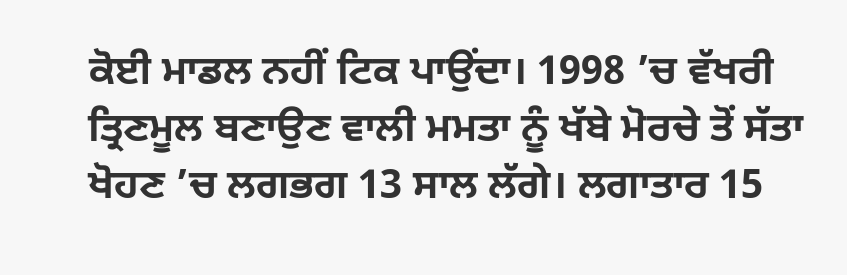ਕੋਈ ਮਾਡਲ ਨਹੀਂ ਟਿਕ ਪਾਉਂਦਾ। 1998 ’ਚ ਵੱਖਰੀ ਤ੍ਰਿਣਮੂਲ ਬਣਾਉਣ ਵਾਲੀ ਮਮਤਾ ਨੂੰ ਖੱਬੇ ਮੋਰਚੇ ਤੋਂ ਸੱਤਾ ਖੋਹਣ ’ਚ ਲਗਭਗ 13 ਸਾਲ ਲੱਗੇ। ਲਗਾਤਾਰ 15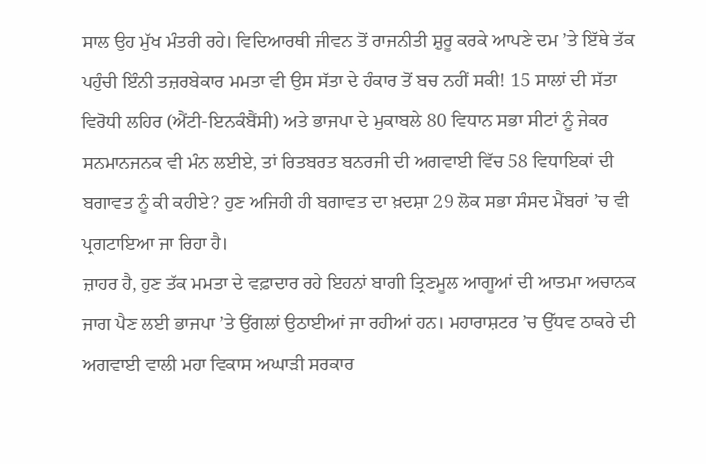ਸਾਲ ਉਹ ਮੁੱਖ ਮੰਤਰੀ ਰਹੇ। ਵਿਦਿਆਰਥੀ ਜੀਵਨ ਤੋਂ ਰਾਜਨੀਤੀ ਸ਼ੁਰੂ ਕਰਕੇ ਆਪਣੇ ਦਮ ’ਤੇ ਇੱਥੇ ਤੱਕ ਪਹੁੰਚੀ ਇੰਨੀ ਤਜ਼ਰਬੇਕਾਰ ਮਮਤਾ ਵੀ ਉਸ ਸੱਤਾ ਦੇ ਹੰਕਾਰ ਤੋਂ ਬਚ ਨਹੀਂ ਸਕੀ! 15 ਸਾਲਾਂ ਦੀ ਸੱਤਾ ਵਿਰੋਧੀ ਲਹਿਰ (ਐਂਟੀ-ਇਨਕੰਬੈਂਸੀ) ਅਤੇ ਭਾਜਪਾ ਦੇ ਮੁਕਾਬਲੇ 80 ਵਿਧਾਨ ਸਭਾ ਸੀਟਾਂ ਨੂੰ ਜੇਕਰ ਸਨਮਾਨਜਨਕ ਵੀ ਮੰਨ ਲਈਏ, ਤਾਂ ਰਿਤਬਰਤ ਬਨਰਜੀ ਦੀ ਅਗਵਾਈ ਵਿੱਚ 58 ਵਿਧਾਇਕਾਂ ਦੀ ਬਗਾਵਤ ਨੂੰ ਕੀ ਕਹੀਏ? ਹੁਣ ਅਜਿਹੀ ਹੀ ਬਗਾਵਤ ਦਾ ਖ਼ਦਸ਼ਾ 29 ਲੋਕ ਸਭਾ ਸੰਸਦ ਮੈਂਬਰਾਂ ’ਚ ਵੀ ਪ੍ਰਗਟਾਇਆ ਜਾ ਰਿਹਾ ਹੈ।
ਜ਼ਾਹਰ ਹੈ, ਹੁਣ ਤੱਕ ਮਮਤਾ ਦੇ ਵਫ਼ਾਦਾਰ ਰਹੇ ਇਹਨਾਂ ਬਾਗੀ ਤ੍ਰਿਣਮੂਲ ਆਗੂਆਂ ਦੀ ਆਤਮਾ ਅਚਾਨਕ ਜਾਗ ਪੈਣ ਲਈ ਭਾਜਪਾ ’ਤੇ ਉਂਗਲਾਂ ਉਠਾਈਆਂ ਜਾ ਰਹੀਆਂ ਹਨ। ਮਹਾਰਾਸ਼ਟਰ ’ਚ ਉੱਧਵ ਠਾਕਰੇ ਦੀ ਅਗਵਾਈ ਵਾਲੀ ਮਹਾ ਵਿਕਾਸ ਅਘਾੜੀ ਸਰਕਾਰ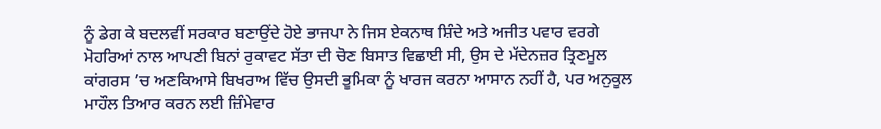ਨੂੰ ਡੇਗ ਕੇ ਬਦਲਵੀਂ ਸਰਕਾਰ ਬਣਾਉਂਦੇ ਹੋਏ ਭਾਜਪਾ ਨੇ ਜਿਸ ਏਕਨਾਥ ਸ਼ਿੰਦੇ ਅਤੇ ਅਜੀਤ ਪਵਾਰ ਵਰਗੇ ਮੋਹਰਿਆਂ ਨਾਲ ਆਪਣੀ ਬਿਨਾਂ ਰੁਕਾਵਟ ਸੱਤਾ ਦੀ ਚੋਣ ਬਿਸਾਤ ਵਿਛਾਈ ਸੀ, ਉਸ ਦੇ ਮੱਦੇਨਜ਼ਰ ਤ੍ਰਿਣਮੂਲ ਕਾਂਗਰਸ ’ਚ ਅਣਕਿਆਸੇ ਬਿਖਰਾਅ ਵਿੱਚ ਉਸਦੀ ਭੂਮਿਕਾ ਨੂੰ ਖਾਰਜ ਕਰਨਾ ਆਸਾਨ ਨਹੀਂ ਹੈ, ਪਰ ਅਨੁਕੂਲ ਮਾਹੌਲ ਤਿਆਰ ਕਰਨ ਲਈ ਜ਼ਿੰਮੇਵਾਰ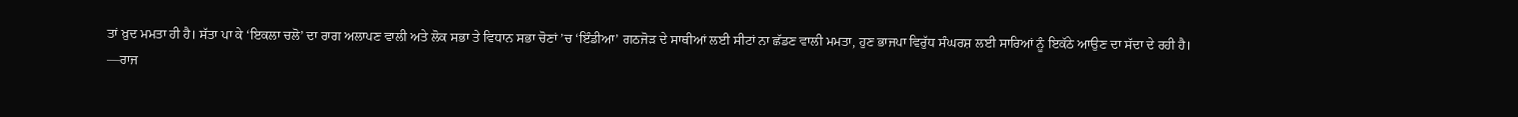ਤਾਂ ਖ਼ੁਦ ਮਮਤਾ ਹੀ ਹੈ। ਸੱਤਾ ਪਾ ਕੇ ‘ਇਕਲਾ ਚਲੋ’ ਦਾ ਰਾਗ ਅਲਾਪਣ ਵਾਲੀ ਅਤੇ ਲੋਕ ਸਭਾ ਤੇ ਵਿਧਾਨ ਸਭਾ ਚੋਣਾਂ ’ਚ ‘ਇੰਡੀਆ’ ਗਠਜੋੜ ਦੇ ਸਾਥੀਆਂ ਲਈ ਸੀਟਾਂ ਨਾ ਛੱਡਣ ਵਾਲੀ ਮਮਤਾ, ਹੁਣ ਭਾਜਪਾ ਵਿਰੁੱਧ ਸੰਘਰਸ਼ ਲਈ ਸਾਰਿਆਂ ਨੂੰ ਇਕੱਠੇ ਆਉਣ ਦਾ ਸੱਦਾ ਦੇ ਰਹੀ ਹੈ।
—ਰਾਜ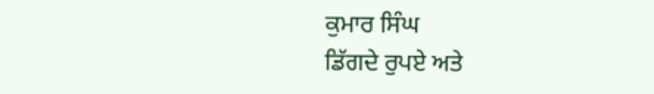ਕੁਮਾਰ ਸਿੰਘ
ਡਿੱਗਦੇ ਰੁਪਏ ਅਤੇ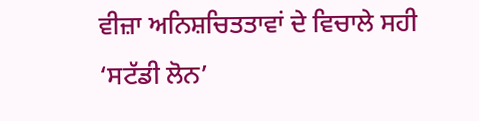ਵੀਜ਼ਾ ਅਨਿਸ਼ਚਿਤਤਾਵਾਂ ਦੇ ਵਿਚਾਲੇ ਸਹੀ ‘ਸਟੱਡੀ ਲੋਨ’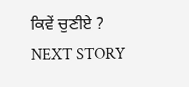ਕਿਵੇਂ ਚੁਣੀਏ ?
NEXT STORY